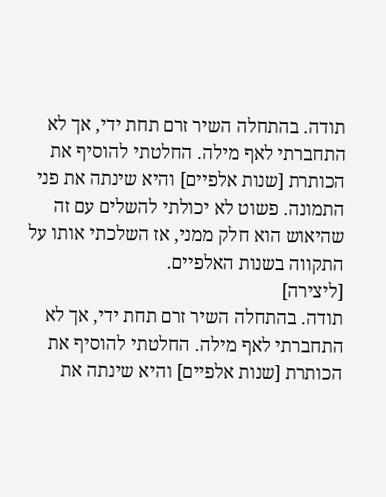תודה. בהתחלה השיר זרם תחת ידי, אך לא התחברתי לאף מילה. החלטתי להוסיף את הכותרת [שנות אלפיים] והיא שינתה את פני התמונה. פשוט לא יכולתי להשלים עם זה שהיאוש הוא חלק ממני, אז השלכתי אותו על התקווה בשנות האלפיים.
[ליצירה]
תודה. בהתחלה השיר זרם תחת ידי, אך לא התחברתי לאף מילה. החלטתי להוסיף את הכותרת [שנות אלפיים] והיא שינתה את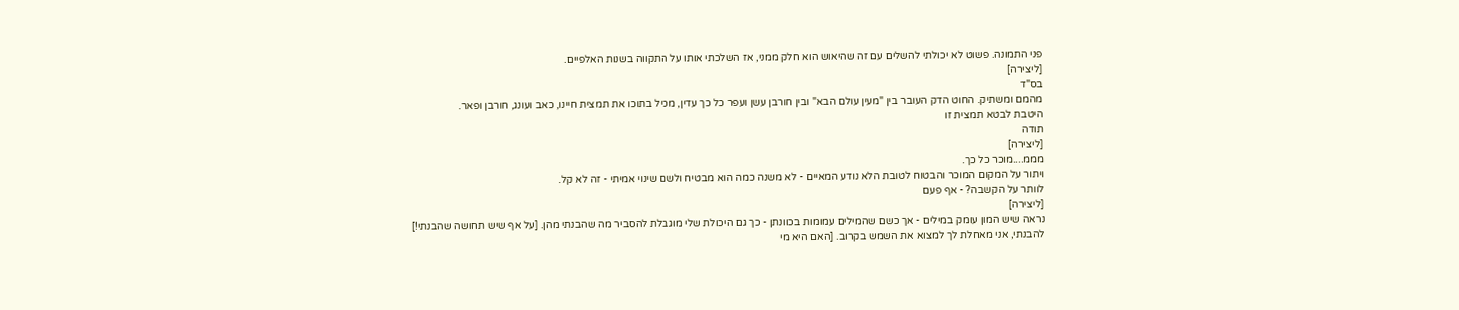פני התמונה. פשוט לא יכולתי להשלים עם זה שהיאוש הוא חלק ממני, אז השלכתי אותו על התקווה בשנות האלפיים.
[ליצירה]
בס"ד
מהמם ומשתיק. החוט הדק העובר בין "מעין עולם הבא" ובין חורבן עשן ועפר כל כך עדין, מכיל בתוכו את תמצית חיינו, כאב ועונג, חורבן ופאר.
היטבת לבטא תמצית זו
תודה
[ליצירה]
מממ....מוכר כל כך.
ויתור על המקום המוכר והבטוח לטובת הלא נודע המאיים - לא משנה כמה הוא מבטיח ולשם שינוי אמיתי - זה לא קל.
לוותר על הקשבה? - אף פעם
[ליצירה]
נראה שיש המון עומק במילים - אך כשם שהמילים עמומות בכוונתן - כך גם היכולת שלי מוגבלת להסביר מה שהבנתי מהן. [על אף שיש תחושה שהבנתי!] להבנתי, אני מאחלת לך למצוא את השמש בקרוב. [האם היא מי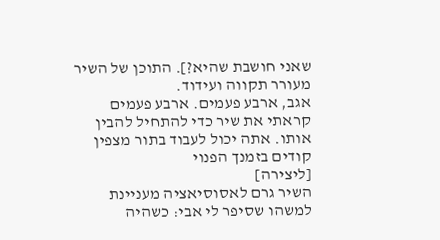שאני חושבת שהיא?]. התוכן של השיר מעורר תקווה ועידוד.
אגב, ארבע פעמים. ארבע פעמים קראתי את שיר כדי להתחיל להבין אותו. אתה יכול לעבוד בתור מצפין קודים בזמנך הפנוי
[ליצירה]
השיר גרם לאסוסיאציה מעניינת למשהו שסיפר לי אבי: כשהיה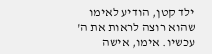ילד קטן, הודיע לאימו שהוא רוצה לראות את ה' עכשיו. אימו, אישה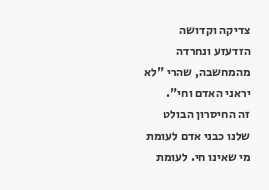צדיקה וקדושה הזדעזע ונחרדה מהמחשבה, שהרי "לא יראני האדם וחי".
זה החיסרון הבולט שלנו כבני אדם לעומת מי שאינו חי. לעומת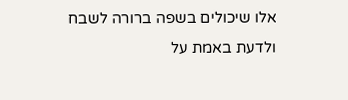אלו שיכולים בשפה ברורה לשבח ולדעת באמת על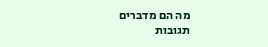מה הם מדברים
תגובות